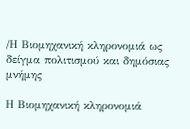/Η Βιομηχανική κληρονομιά ως δείγμα πολιτισμού και δημόσιας μνήμης

Η Βιομηχανική κληρονομιά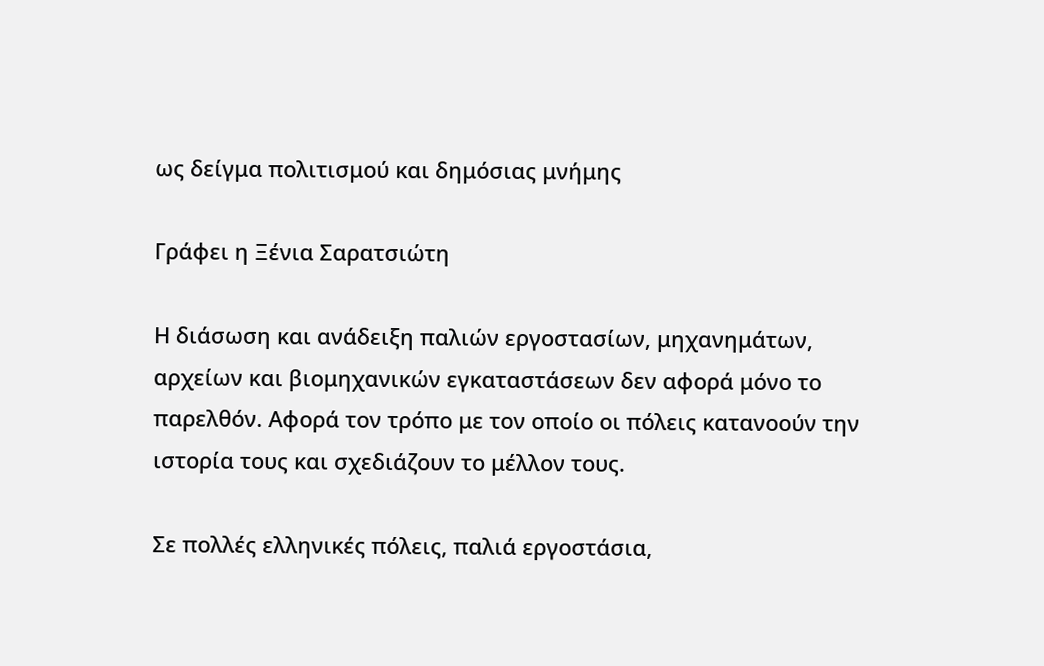ως δείγμα πολιτισμού και δημόσιας μνήμης

Γράφει η Ξένια Σαρατσιώτη

Η διάσωση και ανάδειξη παλιών εργοστασίων, μηχανημάτων, αρχείων και βιομηχανικών εγκαταστάσεων δεν αφορά μόνο το παρελθόν. Αφορά τον τρόπο με τον οποίο οι πόλεις κατανοούν την ιστορία τους και σχεδιάζουν το μέλλον τους.

Σε πολλές ελληνικές πόλεις, παλιά εργοστάσια,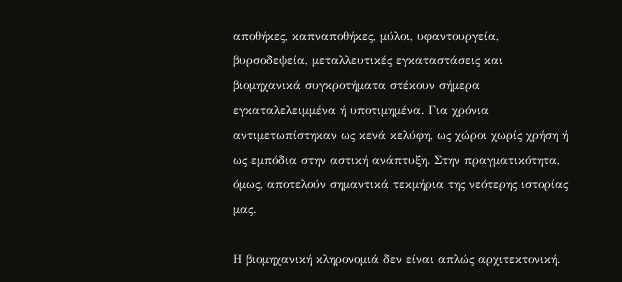αποθήκες, καπναποθήκες, μύλοι, υφαντουργεία, βυρσοδεψεία, μεταλλευτικές εγκαταστάσεις και βιομηχανικά συγκροτήματα στέκουν σήμερα εγκαταλελειμμένα ή υποτιμημένα. Για χρόνια αντιμετωπίστηκαν ως κενά κελύφη, ως χώροι χωρίς χρήση ή ως εμπόδια στην αστική ανάπτυξη. Στην πραγματικότητα, όμως, αποτελούν σημαντικά τεκμήρια της νεότερης ιστορίας μας.

Η βιομηχανική κληρονομιά δεν είναι απλώς αρχιτεκτονική.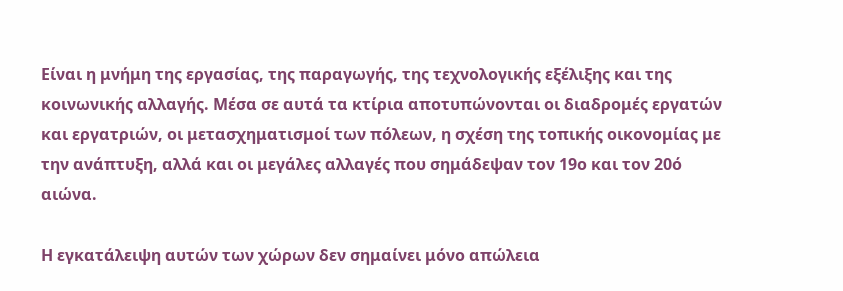Είναι η μνήμη της εργασίας, της παραγωγής, της τεχνολογικής εξέλιξης και της κοινωνικής αλλαγής. Μέσα σε αυτά τα κτίρια αποτυπώνονται οι διαδρομές εργατών και εργατριών, οι μετασχηματισμοί των πόλεων, η σχέση της τοπικής οικονομίας με την ανάπτυξη, αλλά και οι μεγάλες αλλαγές που σημάδεψαν τον 19ο και τον 20ό αιώνα.

Η εγκατάλειψη αυτών των χώρων δεν σημαίνει μόνο απώλεια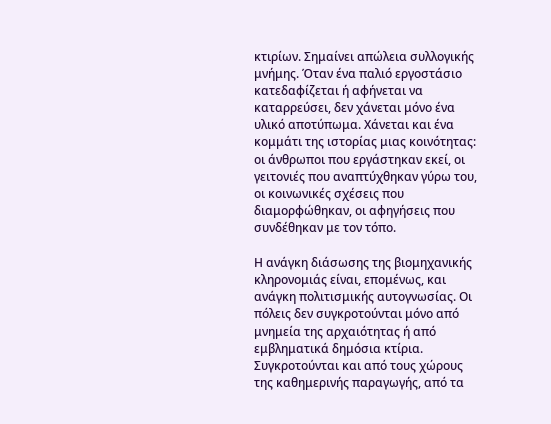κτιρίων. Σημαίνει απώλεια συλλογικής μνήμης. Όταν ένα παλιό εργοστάσιο κατεδαφίζεται ή αφήνεται να καταρρεύσει, δεν χάνεται μόνο ένα υλικό αποτύπωμα. Χάνεται και ένα κομμάτι της ιστορίας μιας κοινότητας: οι άνθρωποι που εργάστηκαν εκεί, οι γειτονιές που αναπτύχθηκαν γύρω του, οι κοινωνικές σχέσεις που διαμορφώθηκαν, οι αφηγήσεις που συνδέθηκαν με τον τόπο.

Η ανάγκη διάσωσης της βιομηχανικής κληρονομιάς είναι, επομένως, και ανάγκη πολιτισμικής αυτογνωσίας. Οι πόλεις δεν συγκροτούνται μόνο από μνημεία της αρχαιότητας ή από εμβληματικά δημόσια κτίρια. Συγκροτούνται και από τους χώρους της καθημερινής παραγωγής, από τα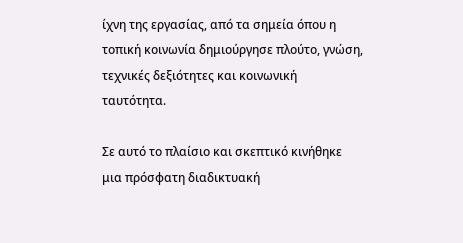ίχνη της εργασίας, από τα σημεία όπου η τοπική κοινωνία δημιούργησε πλούτο, γνώση, τεχνικές δεξιότητες και κοινωνική ταυτότητα.

Σε αυτό το πλαίσιο και σκεπτικό κινήθηκε μια πρόσφατη διαδικτυακή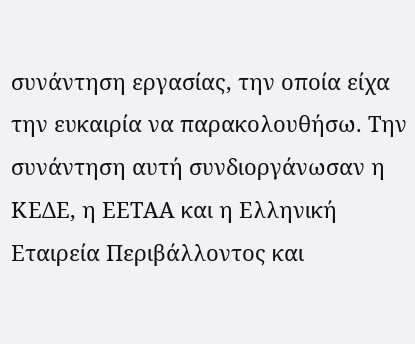συνάντηση εργασίας, την οποία είχα την ευκαιρία να παρακολουθήσω. Την συνάντηση αυτή συνδιοργάνωσαν η ΚΕΔΕ, η ΕΕΤΑΑ και η Ελληνική Εταιρεία Περιβάλλοντος και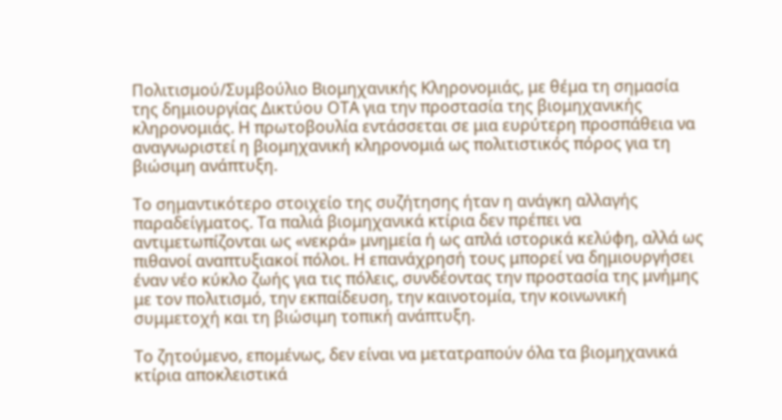Πολιτισμού/Συμβούλιο Βιομηχανικής Κληρονομιάς, με θέμα τη σημασία της δημιουργίας Δικτύου ΟΤΑ για την προστασία της βιομηχανικής κληρονομιάς. Η πρωτοβουλία εντάσσεται σε μια ευρύτερη προσπάθεια να αναγνωριστεί η βιομηχανική κληρονομιά ως πολιτιστικός πόρος για τη βιώσιμη ανάπτυξη.

Το σημαντικότερο στοιχείο της συζήτησης ήταν η ανάγκη αλλαγής παραδείγματος. Τα παλιά βιομηχανικά κτίρια δεν πρέπει να αντιμετωπίζονται ως «νεκρά» μνημεία ή ως απλά ιστορικά κελύφη, αλλά ως πιθανοί αναπτυξιακοί πόλοι. Η επανάχρησή τους μπορεί να δημιουργήσει έναν νέο κύκλο ζωής για τις πόλεις, συνδέοντας την προστασία της μνήμης με τον πολιτισμό, την εκπαίδευση, την καινοτομία, την κοινωνική συμμετοχή και τη βιώσιμη τοπική ανάπτυξη.

Το ζητούμενο, επομένως, δεν είναι να μετατραπούν όλα τα βιομηχανικά κτίρια αποκλειστικά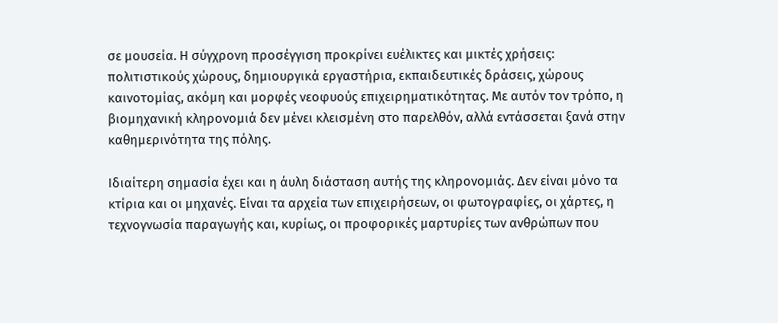σε μουσεία. Η σύγχρονη προσέγγιση προκρίνει ευέλικτες και μικτές χρήσεις: πολιτιστικούς χώρους, δημιουργικά εργαστήρια, εκπαιδευτικές δράσεις, χώρους καινοτομίας, ακόμη και μορφές νεοφυούς επιχειρηματικότητας. Με αυτόν τον τρόπο, η βιομηχανική κληρονομιά δεν μένει κλεισμένη στο παρελθόν, αλλά εντάσσεται ξανά στην καθημερινότητα της πόλης.

Ιδιαίτερη σημασία έχει και η άυλη διάσταση αυτής της κληρονομιάς. Δεν είναι μόνο τα κτίρια και οι μηχανές. Είναι τα αρχεία των επιχειρήσεων, οι φωτογραφίες, οι χάρτες, η τεχνογνωσία παραγωγής και, κυρίως, οι προφορικές μαρτυρίες των ανθρώπων που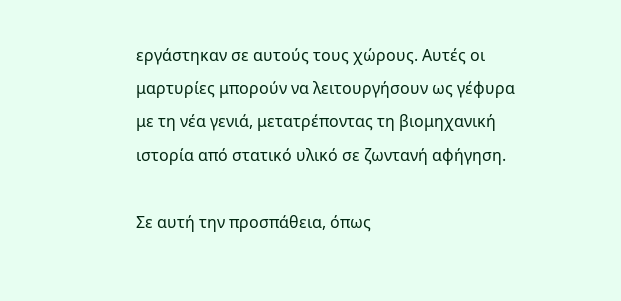εργάστηκαν σε αυτούς τους χώρους. Αυτές οι μαρτυρίες μπορούν να λειτουργήσουν ως γέφυρα με τη νέα γενιά, μετατρέποντας τη βιομηχανική ιστορία από στατικό υλικό σε ζωντανή αφήγηση.

Σε αυτή την προσπάθεια, όπως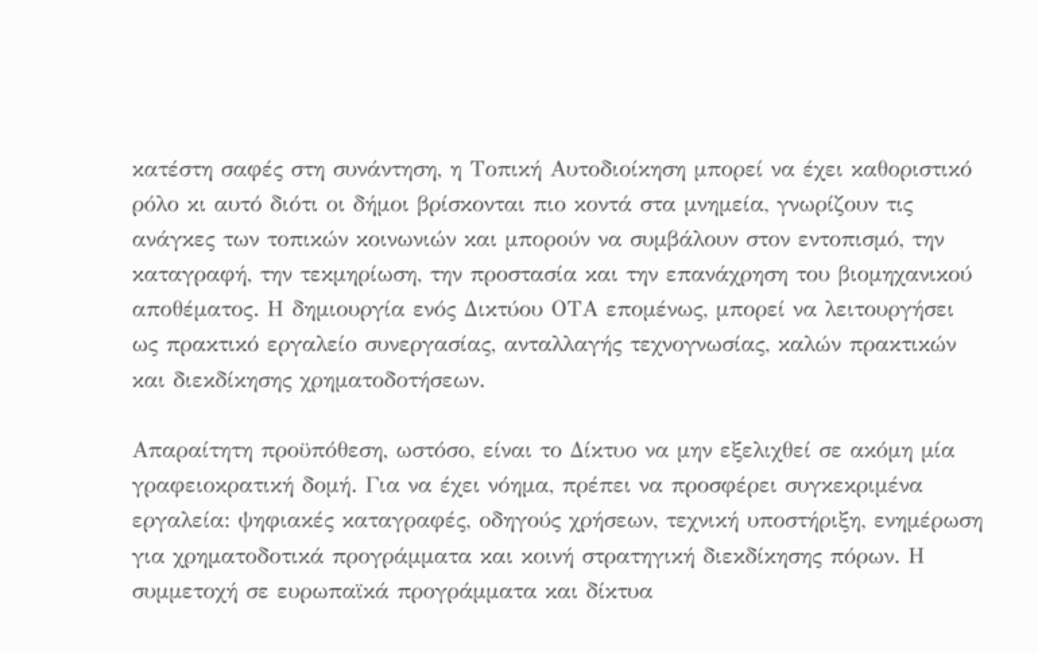κατέστη σαφές στη συνάντηση, η Τοπική Αυτοδιοίκηση μπορεί να έχει καθοριστικό ρόλο κι αυτό διότι οι δήμοι βρίσκονται πιο κοντά στα μνημεία, γνωρίζουν τις ανάγκες των τοπικών κοινωνιών και μπορούν να συμβάλουν στον εντοπισμό, την καταγραφή, την τεκμηρίωση, την προστασία και την επανάχρηση του βιομηχανικού αποθέματος. Η δημιουργία ενός Δικτύου ΟΤΑ επομένως, μπορεί να λειτουργήσει ως πρακτικό εργαλείο συνεργασίας, ανταλλαγής τεχνογνωσίας, καλών πρακτικών και διεκδίκησης χρηματοδοτήσεων.

Απαραίτητη προϋπόθεση, ωστόσο, είναι το Δίκτυο να μην εξελιχθεί σε ακόμη μία γραφειοκρατική δομή. Για να έχει νόημα, πρέπει να προσφέρει συγκεκριμένα εργαλεία: ψηφιακές καταγραφές, οδηγούς χρήσεων, τεχνική υποστήριξη, ενημέρωση για χρηματοδοτικά προγράμματα και κοινή στρατηγική διεκδίκησης πόρων. Η συμμετοχή σε ευρωπαϊκά προγράμματα και δίκτυα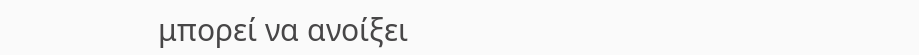μπορεί να ανοίξει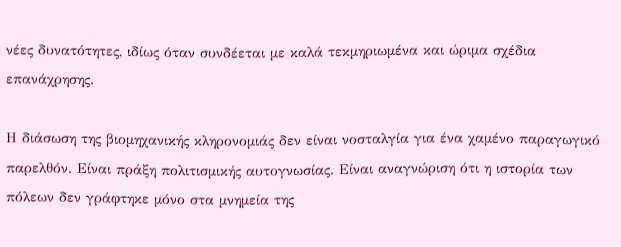νέες δυνατότητες, ιδίως όταν συνδέεται με καλά τεκμηριωμένα και ώριμα σχέδια επανάχρησης.

Η διάσωση της βιομηχανικής κληρονομιάς δεν είναι νοσταλγία για ένα χαμένο παραγωγικό παρελθόν. Είναι πράξη πολιτισμικής αυτογνωσίας. Είναι αναγνώριση ότι η ιστορία των πόλεων δεν γράφτηκε μόνο στα μνημεία της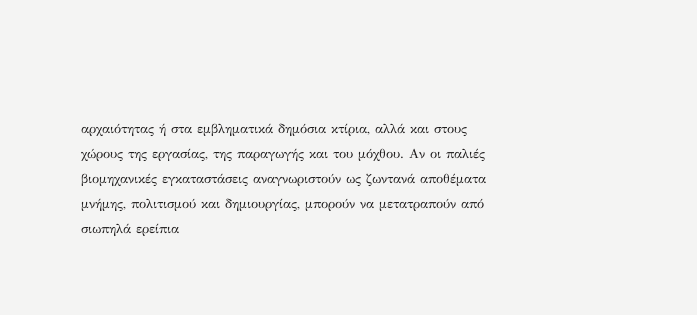αρχαιότητας ή στα εμβληματικά δημόσια κτίρια, αλλά και στους χώρους της εργασίας, της παραγωγής και του μόχθου. Αν οι παλιές βιομηχανικές εγκαταστάσεις αναγνωριστούν ως ζωντανά αποθέματα μνήμης, πολιτισμού και δημιουργίας, μπορούν να μετατραπούν από σιωπηλά ερείπια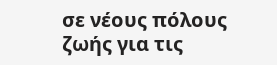σε νέους πόλους ζωής για τις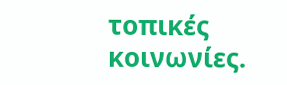τοπικές κοινωνίες.